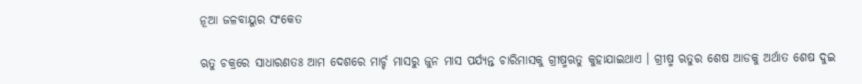ନୂଆ ଜଳବାୟୁର ସଂକେତ

ଋତୁ ଚକ୍ରରେ ସାଧାରଣତଃ ଆମ ଦେଶରେ ମାର୍ଚ୍ଚ ମାସରୁ ଜୁନ ମାସ ପର୍ଯ୍ୟନ୍ତ ଚାରିମାସକୁ ଗ୍ରୀଷ୍ମଋତୁ କୁହାଯାଇଥାଏ । ଗ୍ରୀଷ୍ମ ଋତୁର ଶେଷ ଆଡକୁ ଅର୍ଥାତ ଶେଷ ଦୁଇ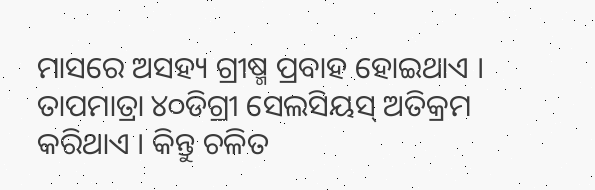ମାସରେ ଅସହ୍ୟ ଗ୍ରୀଷ୍ମ ପ୍ରବାହ ହୋଇଥାଏ । ତାପମାତ୍ରା ୪୦ଡିଗ୍ରୀ ସେଲସିୟସ୍ ଅତିକ୍ରମ କରିଥାଏ । କିନ୍ତୁ ଚଳିତ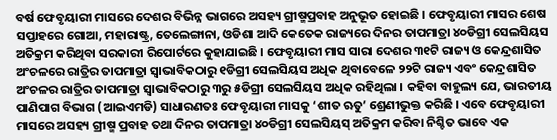ବର୍ଷ ଫେବୃୟାରୀ ମାସରେ ଦେଶର ବିଭିନ୍ନ ଭାଗରେ ଅସହ୍ୟ ଗ୍ରୀଷ୍ମପ୍ରବାହ ଅନୁଭୂତ ହୋଇଛି । ଫେବୃୟାରୀ ମାସର ଶେଷ ସପ୍ତାହରେ ଗୋଆ, ମହାରାଷ୍ଟ୍ର, ତେଲେଙ୍ଗାନା, ଓଡିଶା ଆଦି କେତେକ ରାଜ୍ୟରେ ଦିନର ତାପମାତ୍ରା ୪୦ଡିଗ୍ରୀ ସେଲସିୟସ ଅତିକ୍ରମ କରିଥିବା ସରକାରୀ ରିପୋର୍ଟରେ କୁହାଯାଇଛି । ଫେବୃୟାରୀ ମାସ ସାରା ଦେଶର ୩୧ଟି ରାଜ୍ୟ ଓ କେନ୍ଦ୍ରଶାସିତ ଅଂଚଳରେ ରାତ୍ରିର ତାପମାତ୍ରା ସ୍ୱାଭାବିକଠାରୁ ୧ଡିଗ୍ରୀ ସେଲସିୟସ ଅଧିକ ଥିବାବେଳେ ୨୨ଟି ରାଜ୍ୟ ଏବଂ କେନ୍ଦ୍ରଶାସିତ ଅଂଚଳର ରାତ୍ରିର ତାପମାତ୍ରା ସ୍ୱାଭାବିକଠାରୁ ୩ରୁ ୫ଡିଗ୍ରୀ ସେଲସିୟସ ଅଧିକ ରହିଥିଲା । କହିବା ବାହୁଲ୍ୟ ଯେ, ଭାରତୀୟ ପାଣିପାଗ ବିଭାଗ (ଆଇଏମଡି) ସାଧାରଣତଃ ଫେବୃୟାରୀ ମାସକୁ ‘ଶୀତ ଋତୁ’ ଶ୍ରେଣୀଭୁକ୍ତ କରିଛି । ଏବେ ଫେବୃୟାରୀ ମାସରେ ଅସହ୍ୟ ଗ୍ରୀଷ୍ମ ପ୍ରବାହ ତଥା ଦିନର ତାପମାତ୍ରା ୪୦ଡିଗ୍ରୀ ସେଲସିୟସ୍ ଅତିକ୍ରମ କରିବା ନିଶ୍ଚିତ ଭାବେ ଏକ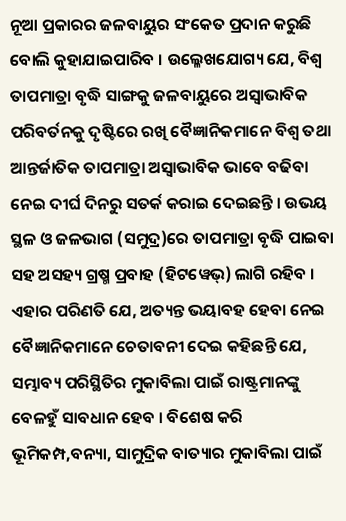ନୂଆ ପ୍ରକାରର ଜଳବାୟୁର ସଂକେତ ପ୍ରଦାନ କରୁଛି ବୋଲି କୁହାଯାଇପାରିବ । ଉଲ୍ଳେଖଯୋଗ୍ୟ ଯେ, ବିଶ୍ୱ ତାପମାତ୍ରା ବୃଦ୍ଧି ସାଙ୍ଗକୁ ଜଳବାୟୁରେ ଅସ୍ୱାଭାବିକ ପରିବର୍ତନକୁ ଦୃଷ୍ଟିରେ ରଖି ବୈଜ୍ଞାନିକମାନେ ବିଶ୍ୱ ତଥା ଆନ୍ତର୍ଜାତିକ ତାପମାତ୍ରା ଅସ୍ୱାଭାବିକ ଭାବେ ବଢିବା ନେଇ ଦୀର୍ଘ ଦିନରୁ ସତର୍କ କରାଇ ଦେଇଛନ୍ତି । ଉଭୟ ସ୍ଥଳ ଓ ଜଳଭାଗ (ସମୁଦ୍ର)ରେ ତାପମାତ୍ରା ବୃଦ୍ଧି ପାଇବା ସହ ଅସହ୍ୟ ଗ୍ରଷ୍ମ ପ୍ରବାହ (ହିଟୱେଭ୍‌) ଲାଗି ରହିବ । ଏହାର ପରିଣତି ଯେ, ଅତ୍ୟନ୍ତ ଭୟାବହ ହେବା ନେଇ ବୈଜ୍ଞାନିକମାନେ ଚେତାବନୀ ଦେଇ କହିଛନ୍ତି ଯେ, ସମ୍ଭାବ୍ୟ ପରିସ୍ଥିତିର ମୁକାବିଲା ପାଇଁ ରାଷ୍ଟ୍ରମାନଙ୍କୁ ବେଳହୁଁ ସାବଧାନ ହେବ । ବିଶେଷ କରି ଭୂମିକମ୍ପ,ବନ୍ୟା, ସାମୁଦ୍ରିକ ବାତ୍ୟାର ମୁକାବିଲା ପାଇଁ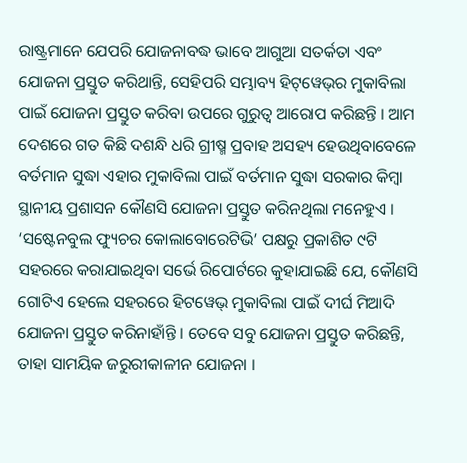ରାଷ୍ଟ୍ରମାନେ ଯେପରି ଯୋଜନାବଦ୍ଧ ଭାବେ ଆଗୁଆ ସତର୍କତା ଏବଂ ଯୋଜନା ପ୍ରସ୍ତୁତ କରିଥାନ୍ତି, ସେହିପରି ସମ୍ଭାବ୍ୟ ହିଟ୍‌ୱେଭ୍‌ର ମୁକାବିଲା ପାଇଁ ଯୋଜନା ପ୍ରସ୍ତୁତ କରିବା ଉପରେ ଗୁରୁତ୍ୱ ଆରୋପ କରିଛନ୍ତି । ଆମ ଦେଶରେ ଗତ କିଛି ଦଶନ୍ଧି ଧରି ଗ୍ରୀଷ୍ମ ପ୍ରବାହ ଅସହ୍ୟ ହେଉଥିବାବେଳେ ବର୍ତମାନ ସୁଦ୍ଧା ଏହାର ମୁକାବିଲା ପାଇଁ ବର୍ତମାନ ସୁଦ୍ଧା ସରକାର କିମ୍ବା ସ୍ଥାନୀୟ ପ୍ରଶାସନ କୌଣସି ଯୋଜନା ପ୍ରସ୍ତୁତ କରିନଥିଲା ମନେହୁଏ । ‘ସଷ୍ଟେନବୁଲ ଫ୍ୟୁଚର କୋଲାବୋରେଟିଭି’ ପକ୍ଷରୁ ପ୍ରକାଶିତ ୯ଟି ସହରରେ କରାଯାଇଥିବା ସର୍ଭେ ରିପୋର୍ଟରେ କୁହାଯାଇଛି ଯେ, କୌଣସି ଗୋଟିଏ ହେଲେ ସହରରେ ହିଟୱେଭ୍ ମୁକାବିଲା ପାଇଁ ଦୀର୍ଘ ମିଆଦି ଯୋଜନା ପ୍ରସ୍ତୁତ କରିନାହାଁନ୍ତି । ତେବେ ସବୁ ଯୋଜନା ପ୍ରସ୍ତୁତ କରିଛନ୍ତି, ତାହା ସାମୟିକ ଜରୁରୀକାଳୀନ ଯୋଜନା ।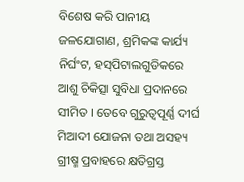ବିଶେଷ କରି ପାନୀୟ ଜଳଯୋଗାଣ, ଶ୍ରମିକଙ୍କ କାର୍ଯ୍ୟ ନିର୍ଘଂଟ, ହସ୍‌ପିଟାଲଗୁଡିକରେ ଆଶୁ ଚିକିତ୍ସା ସୁବିଧା ପ୍ରଦାନରେ ସୀମିତ । ତେବେ ଗୁରୁତ୍ୱପୂର୍ଣ୍ଣ ଦୀର୍ଘ ମିଆଦୀ ଯୋଜନା ତଥା ଅସହ୍ୟ ଗ୍ରୀଷ୍ମ ପ୍ରବାହରେ କ୍ଷତିଗ୍ରସ୍ତ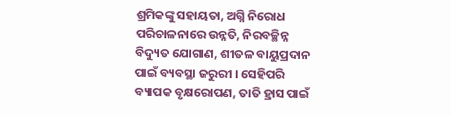ଶ୍ରମିକଙ୍କୁ ସହାୟତା, ଅଗ୍ନି ନିରୋଧ ପରିଚାଳନାରେ ଉନ୍ନତି, ନିରବଚ୍ଛିନ୍ନ ବିଦ୍ୟୁତ ଯୋଗାଣ, ଶୀତଳ ବାୟୁପ୍ରଦାନ ପାଇଁ ବ୍ୟବସ୍ଥା ଜରୁରୀ । ସେହିପରି ବ୍ୟାପକ ବୃକ୍ଷରୋପଣ, ତାତି ହ୍ରାସ ପାଇଁ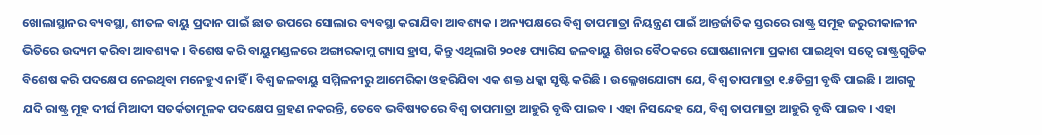ଖୋଲାସ୍ଥାନର ବ୍ୟବସ୍ଥା, ଶୀତଳ ବାୟୁ ପ୍ରଦାନ ପାଇଁ ଛାତ ଉପରେ ସୋଲାର ବ୍ୟବସ୍ଥା କରାଯିବା ଆବଶ୍ୟକ । ଅନ୍ୟପକ୍ଷରେ ବିଶ୍ୱ ତାପମାତ୍ରା ନିୟନ୍ତ୍ରଣ ପାଇଁ ଆନ୍ତର୍ଜାତିକ ସ୍ତରରେ ରାଷ୍ଟ୍ର ସମୂହ ଜରୁରୀକାଳୀନ ଭିତିରେ ଉଦ୍ୟମ କରିବା ଆବଶ୍ୟକ । ବିଶେଷ କରି ବାୟୁମଣ୍ଡଳରେ ଅଙ୍ଗାରକାମ୍ଲ ଗ୍ୟାସ ହ୍ରାସ, କିନ୍ତୁ ଏଥିଲାଗି ୨୦୧୫ ପ୍ୟାରିସ ଜଳବାୟୁ ଶିଖର ବୈଠକରେ ଘୋଷଣାନାମା ପ୍ରକାଶ ପାଇଥିବା ସତ୍ୱେ ରାଷ୍ଟ୍ରଗୁଡିକ ବିଶେଷ କରି ପଦକ୍ଷେପ ନେଇଥିବା ମନେହୁଏ ନାହିଁ । ବିଶ୍ୱ ଜଳବାୟୁ ସମ୍ମିଳନୀରୁ ଆମେରିକା ଓହରିଯିବା ଏକ ଶକ୍ତ ଧକ୍କା ସୃଷ୍ଟି କରିଛି । ଉଲ୍ଳେଖଯୋଗ୍ୟ ଯେ, ବିଶ୍ୱ ତାପମାତ୍ରା ୧.୫ଡିଗ୍ରୀ ବୃଦ୍ଧି ପାଇଛି । ଆଗକୁ ଯଦି ରାଷ୍ଟ୍ର ମୂହ ଦୀର୍ଘ ମିଆଦୀ ସତର୍କତାମୂଳକ ପଦକ୍ଷେପ ଗ୍ରହଣ ନକରନ୍ତି, ତେବେ ଭବିଷ୍ୟତରେ ବିଶ୍ୱ ତାପମାତ୍ରା ଆହୁରି ବୃଦ୍ଧି ପାଇବ । ଏହା ନିସନ୍ଦେହ ଯେ, ବିଶ୍ୱ ତାପମାତ୍ରା ଆହୁରି ବୃଦ୍ଧି ପାଇବ । ଏହା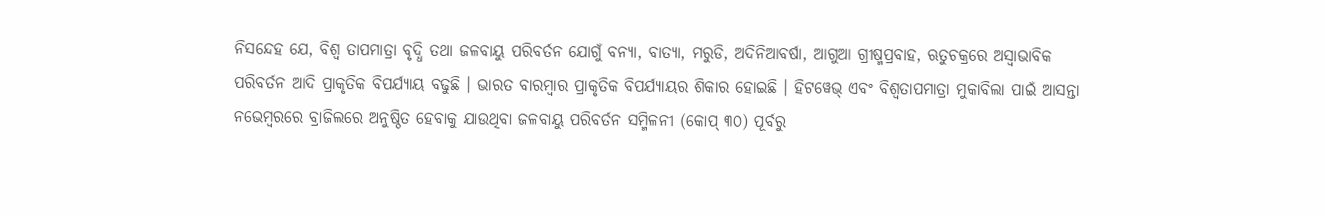ନିସନ୍ଦେହ ଯେ, ବିଶ୍ୱ ତାପମାତ୍ରା ବୃଦ୍ଧି ତଥା ଜଳବାୟୁ ପରିବର୍ତନ ଯୋଗୁଁ ବନ୍ୟା, ବାତ୍ୟା, ମରୁଡି, ଅଦିନିଆବର୍ଷା, ଆଗୁଆ ଗ୍ରୀଷ୍ମପ୍ରବାହ, ଋତୁଚକ୍ରରେ ଅସ୍ୱାଭାବିକ ପରିବର୍ତନ ଆଦି ପ୍ରାକୃତିକ ବିପର୍ଯ୍ୟାୟ ବଢୁଛି । ଭାରତ ବାରମ୍ବାର ପ୍ରାକୃତିକ ବିପର୍ଯ୍ୟାୟର ଶିକାର ହୋଇଛି । ହିଟୱେଭ୍ ଏବଂ ବିଶ୍ୱତାପମାତ୍ରା ମୁକାବିଲା ପାଇଁ ଆସନ୍ତା ନଭେମ୍ବରରେ ବ୍ରାଜିଲରେ ଅନୁଷ୍ଠିତ ହେବାକୁ ଯାଉଥିବା ଜଳବାୟୁ ପରିବର୍ତନ ସମ୍ମିଳନୀ (କୋପ୍ ୩୦) ପୂର୍ବରୁ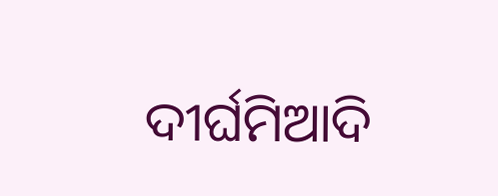ଦୀର୍ଘମିଆଦି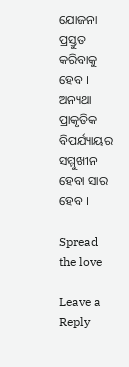ଯୋଜନା ପ୍ରସ୍ତୁତ କରିବାକୁ ହେବ । ଅନ୍ୟଥା ପ୍ରାକୃତିକ ବିପର୍ଯ୍ୟାୟର ସମ୍ମୁଖୀନ ହେବା ସାର ହେବ ।

Spread the love

Leave a Reply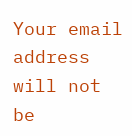Your email address will not be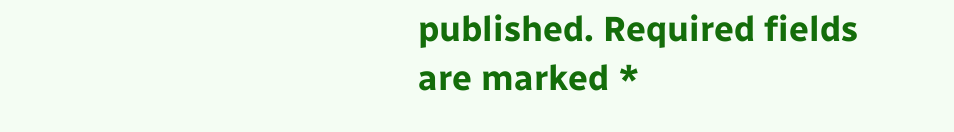published. Required fields are marked *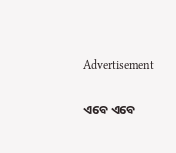Advertisement

ଏବେ ଏବେ